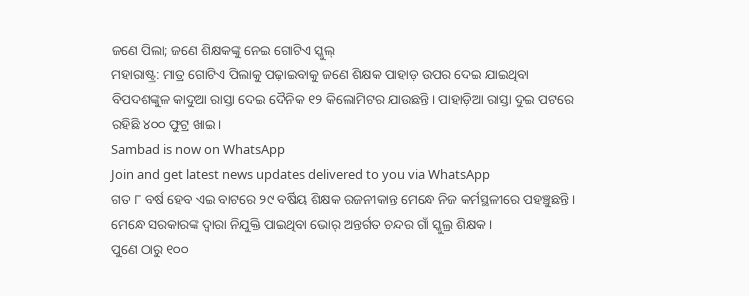ଜଣେ ପିଲା; ଜଣେ ଶିକ୍ଷକଙ୍କୁ ନେଇ ଗୋଟିଏ ସ୍କୁଲ୍
ମହାରାଷ୍ଟ୍ର: ମାତ୍ର ଗୋଟିଏ ପିଲାକୁ ପଢ଼ାଇବାକୁ ଜଣେ ଶିକ୍ଷକ ପାହାଡ଼ ଉପର ଦେଇ ଯାଇଥିବା ବିପଦଶଙ୍କୁଳ କାଦୁଆ ରାସ୍ତା ଦେଇ ଦୈନିକ ୧୨ କିଲୋମିଟର ଯାଉଛନ୍ତି। ପାହାଡ଼ିଆ ରାସ୍ତା ଦୁଇ ପଟରେ ରହିଛି ୪୦୦ ଫୁଟ୍ର ଖାଇ।
Sambad is now on WhatsApp
Join and get latest news updates delivered to you via WhatsApp
ଗତ ୮ ବର୍ଷ ହେବ ଏଇ ବାଟରେ ୨୯ ବର୍ଷିୟ ଶିକ୍ଷକ ରଜନୀକାନ୍ତ ମେନ୍ଧେ ନିଜ କର୍ମସ୍ଥଳୀରେ ପହଞ୍ଚୁଛନ୍ତି। ମେନ୍ଧେ ସରକାରଙ୍କ ଦ୍ୱାରା ନିଯୁକ୍ତି ପାଇଥିବା ଭୋର୍ ଅନ୍ତର୍ଗତ ଚନ୍ଦର ଗାଁ ସ୍କୁଲ୍ର ଶିକ୍ଷକ।
ପୁଣେ ଠାରୁ ୧୦୦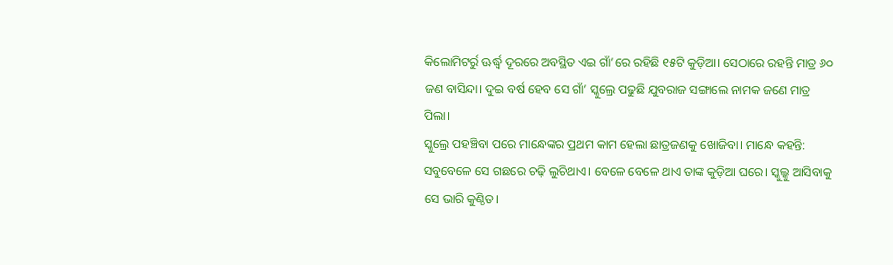କିଲୋମିଟର୍ରୁ ଊର୍ଦ୍ଧ୍ୱ ଦୂରରେ ଅବସ୍ଥିତ ଏଇ ଗାଁ’ରେ ରହିଛି ୧୫ଟି କୁଡ଼ିଆ। ସେଠାରେ ରହନ୍ତି ମାତ୍ର ୬୦ ଜଣ ବାସିନ୍ଦା। ଦୁଇ ବର୍ଷ ହେବ ସେ ଗାଁ’ ସ୍କୁଲ୍ରେ ପଢୁଛି ଯୁବରାଜ ସଙ୍ଗାଲେ ନାମକ ଜଣେ ମାତ୍ର ପିଲା।
ସ୍କୁଲ୍ରେ ପହଞ୍ଚିବା ପରେ ମାନ୍ଧେଙ୍କର ପ୍ରଥମ କାମ ହେଲା ଛାତ୍ରଜଣକୁ ଖୋଜିବା। ମାନ୍ଧେ କହନ୍ତି: ସବୁବେଳେ ସେ ଗଛରେ ଚଢ଼ି ଲୁଚିଥାଏ। ବେଳେ ବେଳେ ଥାଏ ତାଙ୍କ କୁଡ଼ିଆ ଘରେ। ସ୍କୁଲ୍କୁ ଆସିବାକୁ ସେ ଭାରି କୁଣ୍ଠିତ।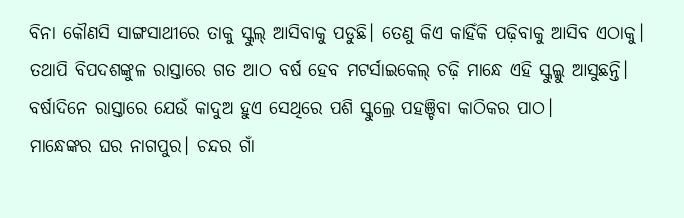ବିନା କୌଣସି ସାଙ୍ଗସାଥୀରେ ତାକୁ ସ୍କୁଲ୍ ଆସିବାକୁ ପଡୁଛି। ତେଣୁ କିଏ କାହିଁକି ପଢ଼ିବାକୁ ଆସିବ ଏଠାକୁ।
ତଥାପି ବିପଦଶଙ୍କୁଳ ରାସ୍ତାରେ ଗତ ଆଠ ବର୍ଷ ହେବ ମଟର୍ସାଇକେଲ୍ ଚଢ଼ି ମାନ୍ଧେ ଏହି ସ୍କୁଲ୍କୁ ଆସୁଛନ୍ତି। ବର୍ଷାଦିନେ ରାସ୍ତାରେ ଯେଉଁ କାଦୁଅ ହୁଏ ସେଥିରେ ପଶି ସ୍କୁଲ୍ରେ ପହଞ୍ଚିବା କାଠିକର ପାଠ।
ମାନ୍ଧେଙ୍କର ଘର ନାଗପୁର। ଚନ୍ଦର ଗାଁ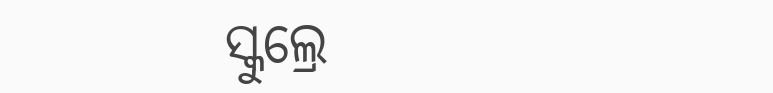ସ୍କୁଲ୍ରେ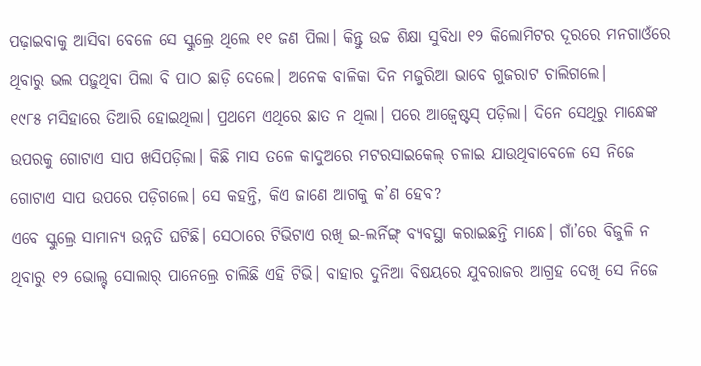ପଢ଼ାଇବାକୁ ଆସିବା ବେଳେ ସେ ସ୍କୁଲ୍ରେ ଥିଲେ ୧୧ ଜଣ ପିଲା। କିନ୍ତୁ ଉଚ୍ଚ ଶିକ୍ଷା ସୁବିଧା ୧୨ କିଲୋମିଟର ଦୂରରେ ମନଗାଓଁରେ ଥିବାରୁ ଭଲ ପଢ଼ୁଥିବା ପିଲା ବି ପାଠ ଛାଡ଼ି ଦେଲେ। ଅନେକ ବାଳିକା ଦିନ ମଜୁରିଆ ଭାବେ ଗୁଜରାଟ ଚାଲିଗଲେ।
୧୯୮୫ ମସିହାରେ ତିଆରି ହୋଇଥିଲା। ପ୍ରଥମେ ଏଥିରେ ଛାତ ନ ଥିଲା। ପରେ ଆଜ୍ବେଷ୍ଟସ୍ ପଡ଼ିଲା। ଦିନେ ସେଥିରୁ ମାନ୍ଧେଙ୍କ ଉପରକୁ ଗୋଟାଏ ସାପ ଖସିପଡ଼ିଲା। କିଛି ମାସ ତଳେ କାଦୁଅରେ ମଟରସାଇକେଲ୍ ଚଳାଇ ଯାଉଥିବାବେଳେ ସେ ନିଜେ ଗୋଟାଏ ସାପ ଉପରେ ପଡ଼ିଗଲେ। ସେ କହନ୍ତି, କିଏ ଜାଣେ ଆଗକୁ କ’ଣ ହେବ?
ଏବେ ସ୍କୁଲ୍ରେ ସାମାନ୍ୟ ଉନ୍ନତି ଘଟିଛି। ସେଠାରେ ଟିଭିଟାଏ ରଖି ଇ-ଲର୍ନିଙ୍ଗ୍ ବ୍ୟବସ୍ଥା କରାଇଛନ୍ତି ମାନ୍ଧେ। ଗାଁ’ରେ ବିଜୁଳି ନ ଥିବାରୁ ୧୨ ଭୋଲ୍ଟ୍ ସୋଲାର୍ ପାନେଲ୍ରେ ଚାଲିଛି ଏହି ଟିଭି। ବାହାର ଦୁନିଆ ବିଷୟରେ ଯୁବରାଜର ଆଗ୍ରହ ଦେଖି ସେ ନିଜେ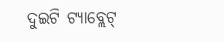ଦୁଇଟି ଟ୍ୟାବ୍ଲେଟ୍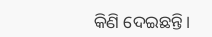କିଣି ଦେଇଛନ୍ତି।